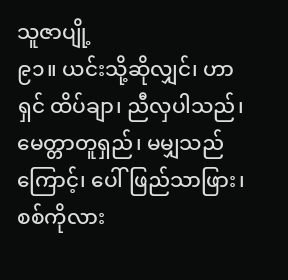သူဇာပျို့
၉၁။ ယင်းသို့ဆိုလျှင်၊ ဟာ ရှင် ထိပ်ချာ၊ ညီလှပါသည်၊ မေတ္တာတူရှည်၊ မမျှသည်ကြောင့်၊ ပေါ်ဖြည်သာဖြား၊ စစ်ကိုလား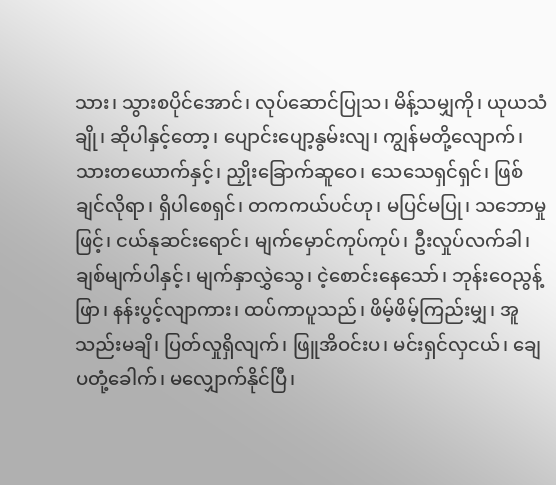သား၊ သွားစပိုင်အောင်၊ လုပ်ဆောင်ပြုသ၊ မိန့်သမျှကို၊ ယုယသံချို၊ ဆိုပါနှင့်တော့၊ ပျောင်းပျော့နွမ်းလျ၊ ကျွန်မတို့လျောက်၊ သားတယောက်နှင့်၊ ညှိုးခြောက်ဆူဝေ၊ သေသေရှင်ရှင်၊ ဖြစ်ချင်လိုရာ၊ ရှိပါစေရှင်၊ တကကယ်ပင်ဟု၊ မပြင်မပြု၊ သဘောမှုဖြင့်၊ ငယ်နုဆင်းရောင်၊ မျက်မှောင်ကုပ်ကုပ်၊ ဦးလှုပ်လက်ခါ၊ ချစ်မျက်ပါနှင့်၊ မျက်နှာလွှဲသွေ၊ ငဲ့စောင်းနေသော်၊ ဘုန်းဝေညွန့်ဖြာ၊ နန်းပွင့်လျာကား၊ ထပ်ကာပူသည်၊ ဖိမ့်ဖိမ့်ကြည်းမျှ၊ အူသည်းမချိ၊ ပြတ်လှုရှိလျက်၊ ဖြူအိဝင်းပ၊ မင်းရှင်လှငယ်၊ ချေပတုံ့ခေါက်၊ မလျှောက်နိုင်ပြီ၊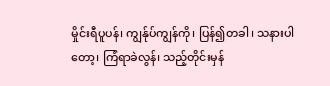မှိုင်းရီပူပန်၊ ကျွန်ုပ်ကျွန်ကို၊ ပြန်၍တခါ၊ သနားပါတော့၊ ကြံရာခဲလွန်၊ သည့်တိုင်းမှန်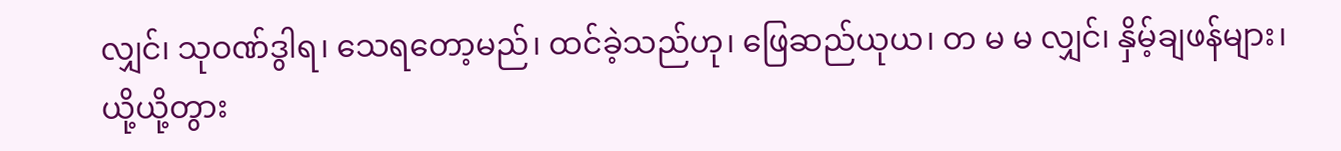လျှင်၊ သုဝဏ်ဒွါရ၊ သေရတော့မည်၊ ထင်ခဲ့သည်ဟု၊ ဖြေဆည်ယုယ၊ တ မ မ လျှင်၊ နှိမ့်ချဖန်များ၊ ယို့ယို့တွား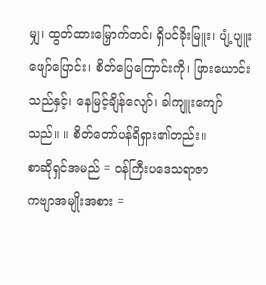မျှ၊ ထွတ်ထားမြှောက်တင်၊ ရှိပင်ခိုးမြူး၊ ပျံ့ပျူးဖျော်ပြောင်း၊ စိတ်ပြေကြောင်းကို၊ ဖြားယောင်းသည်နှင့်၊ နေမြင့်ချိန်လျော်၊ ခါကျူးကျော်သည်။ ။ စိတ်တော်ပန်ရိရှား၏တည်း။
စာဆိုရှင်အမည် = ဝန်ကြီးပဒေသရာဇာ
ကဗျာအမျိုးအစား =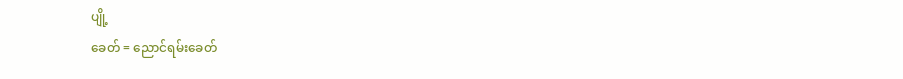ပျို့
ခေတ် = ညောင်ရမ်းခေတ်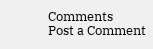Comments
Post a Comment